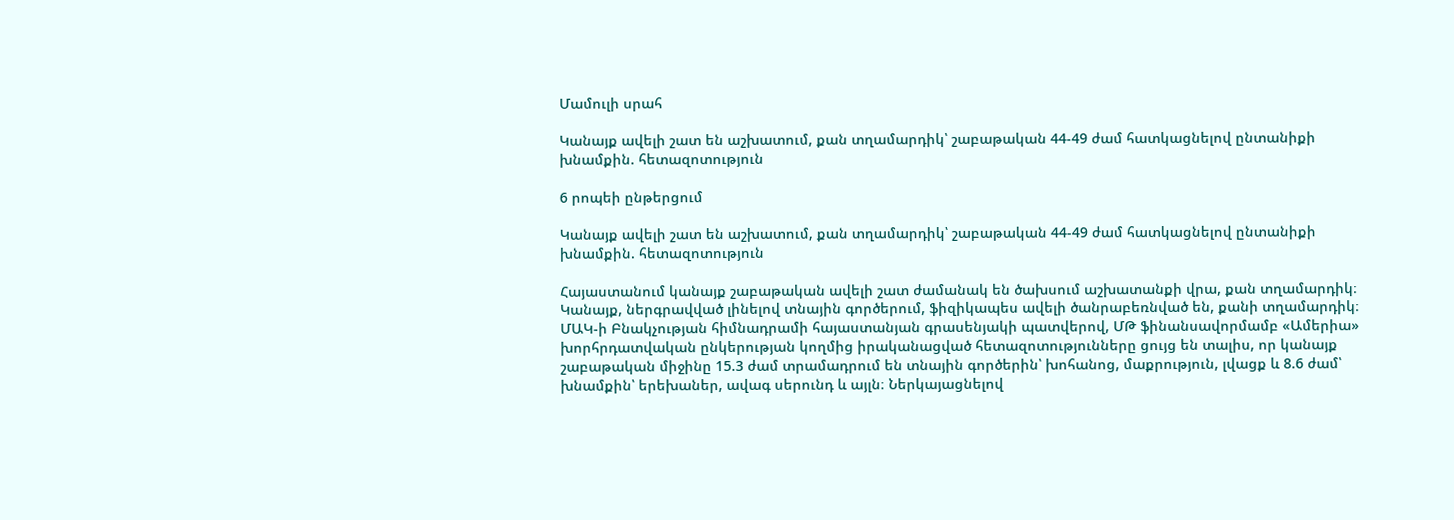Մամուլի սրահ

Կանայք ավելի շատ են աշխատում, քան տղամարդիկ՝ շաբաթական 44-49 ժամ հատկացնելով ընտանիքի խնամքին. հետազոտություն

6 րոպեի ընթերցում

Կանայք ավելի շատ են աշխատում, քան տղամարդիկ՝ շաբաթական 44-49 ժամ հատկացնելով ընտանիքի խնամքին. հետազոտություն

Հայաստանում կանայք շաբաթական ավելի շատ ժամանակ են ծախսում աշխատանքի վրա, քան տղամարդիկ։ Կանայք, ներգրավված լինելով տնային գործերում, ֆիզիկապես ավելի ծանրաբեռնված են, քանի տղամարդիկ։ ՄԱԿ-ի Բնակչության հիմնադրամի հայաստանյան գրասենյակի պատվերով, ՄԹ ֆինանսավորմամբ «Ամերիա» խորհրդատվական ընկերության կողմից իրականացված հետազոտությունները ցույց են տալիս, որ կանայք շաբաթական միջինը 15.3 ժամ տրամադրում են տնային գործերին՝ խոհանոց, մաքրություն, լվացք և 8.6 ժամ՝ խնամքին՝ երեխաներ, ավագ սերունդ և այլն։ Ներկայացնելով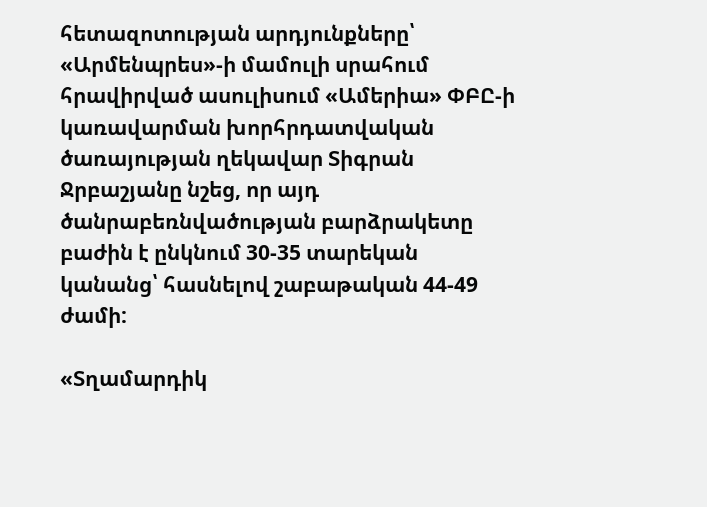հետազոտության արդյունքները՝ «Արմենպրես»-ի մամուլի սրահում հրավիրված ասուլիսում «Ամերիա» ՓԲԸ-ի կառավարման խորհրդատվական ծառայության ղեկավար Տիգրան Ջրբաշյանը նշեց, որ այդ ծանրաբեռնվածության բարձրակետը բաժին է ընկնում 30-35 տարեկան կանանց՝ հասնելով շաբաթական 44-49 ժամի:

«Տղամարդիկ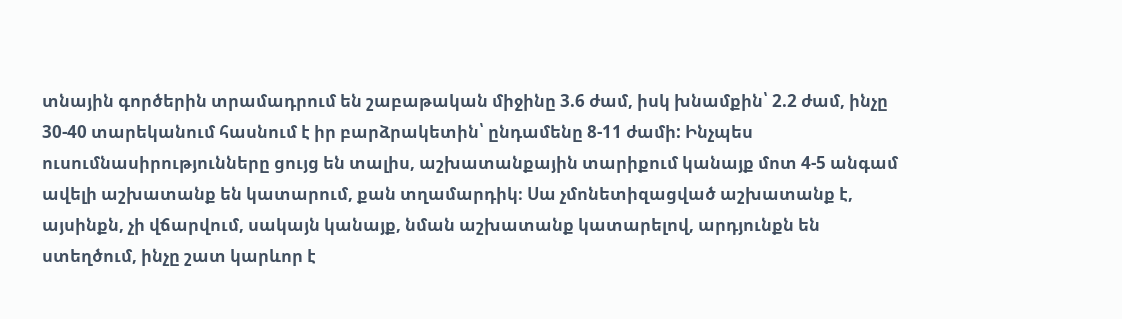տնային գործերին տրամադրում են շաբաթական միջինը 3.6 ժամ, իսկ խնամքին՝ 2.2 ժամ, ինչը 30-40 տարեկանում հասնում է իր բարձրակետին՝ ընդամենը 8-11 ժամի: Ինչպես ուսումնասիրությունները ցույց են տալիս, աշխատանքային տարիքում կանայք մոտ 4-5 անգամ ավելի աշխատանք են կատարում, քան տղամարդիկ։ Սա չմոնետիզացված աշխատանք է, այսինքն, չի վճարվում, սակայն կանայք, նման աշխատանք կատարելով, արդյունքն են ստեղծում, ինչը շատ կարևոր է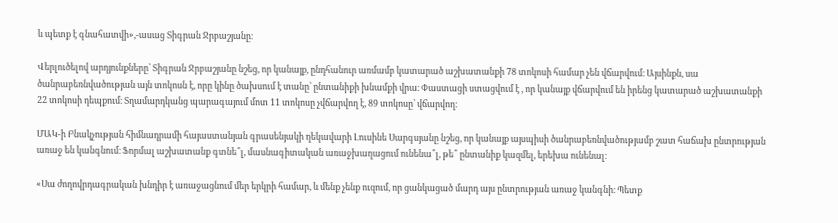և պետք է գնահատվի»,-ասաց Տիգրան Ջրբաշյանը։

Վերլուծելով արդյունքները՝ Տիգրան Ջրբաշյանը նշեց, որ կանայք, ընդհանուր առմամբ կատարած աշխատանքի 78 տոկոսի համար չեն վճարվում։ Այսինքն, սա ծանրաբեռնվածության այն տոկոսն է, որը կինը ծախսում է տանը՝ ընտանիքի խնամքի վրա։ Փաստացի ստացվում է , որ կանայք վճարվում են իրենց կատարած աշխատանքի 22 տոկոսի դեպքում։ Տղամարդկանց պարագայում մոտ 11 տոկոսը չվճարվող է, 89 տոկոսը՝ վճարվող։

ՄԱԿ-ի Բնակչության հիմնադրամի հայաստանյան գրասենյակի ղեկավարի Լուսինե Սարգսյանը նշեց, որ կանայք այսպիսի ծանրաբեռնվածությամբ շատ հաճախ ընտրության առաջ են կանգնում։ Ֆորմալ աշխատանք գտնե՞լ, մասնագիտական առաջխաղացում ունենա՞լ, թե՞ ընտանիք կազմել, երեխա ունենալ։

«Սա ժողովրդագրական խնդիր է առաջացնում մեր երկրի համար, և մենք չենք ուզում, որ ցանկացած մարդ այս ընտրության առաջ կանգնի։ Պետք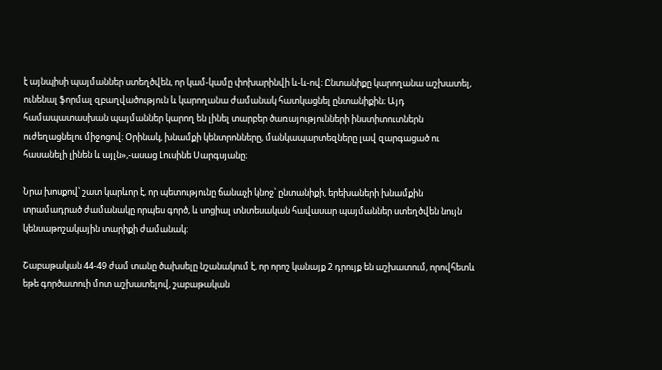է այնպիսի պայմաններ ստեղծվեն, որ կամ-կամը փոխարինվի և-և-ով։ Ընտանիքը կարողանա աշխատել, ունենալ ֆորմալ զբաղվածություն և կարողանա ժամանակ հատկացնել ընտանիքին։ Այդ համապատասխան պայմաններ կարող են լինել տարբեր ծառայությունների ինստիտուտներն ուժեղացնելու միջոցով։ Օրինակ, խնամքի կենտրոնները, մանկապարտեզները լավ զարգացած ու հասանելի լինեն և այլն»,-ասաց Լուսինե Սարգսյանը։

Նրա խոսքով՝ շատ կարևոր է, որ պետությունը ճանաչի կնոջ՝ ընտանիքի, երեխաների խնամքին տրամադրած ժամանակը որպես գործ, և սոցիալ տնտեսական հավասար պայմաններ ստեղծվեն նույն կենսաթոշակային տարիքի ժամանակ։

Շաբաթական 44-49 ժամ տանը ծախսելը նշանակում է, որ որոշ կանայք 2 դրույք են աշխատում, որովհետև եթե գործատուի մոտ աշխատելով, շաբաթական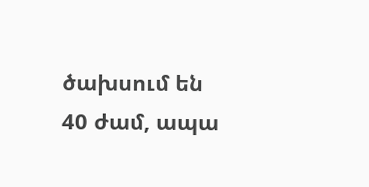ծախսում են 40 ժամ, ապա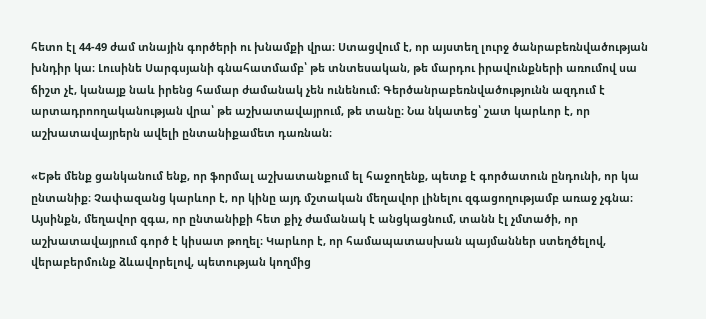հետո էլ 44-49 ժամ տնային գործերի ու խնամքի վրա։ Ստացվում է, որ այստեղ լուրջ ծանրաբեռնվածության խնդիր կա։ Լուսինե Սարգսյանի գնահատմամբ՝ թե տնտեսական, թե մարդու իրավունքների առումով սա ճիշտ չէ, կանայք նաև իրենց համար ժամանակ չեն ունենում։ Գերծանրաբեռնվածությունն ազդում է  արտադրոողականության վրա՝ թե աշխատավայրում, թե տանը։ Նա նկատեց՝ շատ կարևոր է, որ աշխատավայրերն ավելի ընտանիքամետ դառնան։

«Եթե մենք ցանկանում ենք, որ ֆորմալ աշխատանքում ել հաջողենք, պետք է գործատուն ընդունի, որ կա ընտանիք։ Չափազանց կարևոր է, որ կինը այդ մշտական մեղավոր լինելու զգացողությամբ առաջ չգնա։ Այսինքն, մեղավոր զգա, որ ընտանիքի հետ քիչ ժամանակ է անցկացնում, տանն էլ չմտածի, որ աշխատավայրում գործ է կիսատ թողել։ Կարևոր է, որ համապատասխան պայմաններ ստեղծելով, վերաբերմունք ձևավորելով, պետության կողմից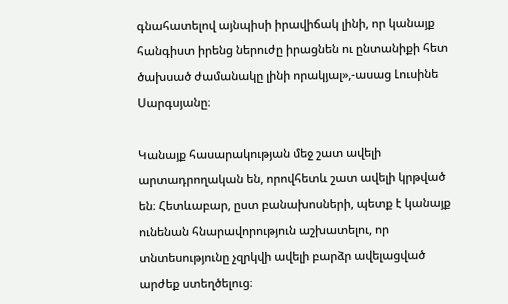գնահատելով այնպիսի իրավիճակ լինի, որ կանայք հանգիստ իրենց ներուժը իրացնեն ու ընտանիքի հետ ծախսած ժամանակը լինի որակյալ»,-ասաց Լուսինե Սարգսյանը։

Կանայք հասարակության մեջ շատ ավելի արտադրողական են, որովհետև շատ ավելի կրթված են։ Հետևաբար, ըստ բանախոսների, պետք է կանայք ունենան հնարավորություն աշխատելու, որ տնտեսությունը չզրկվի ավելի բարձր ավելացված արժեք ստեղծելուց։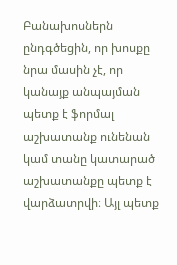Բանախոսներն ընդգծեցին, որ խոսքը նրա մասին չէ, որ կանայք անպայման պետք է ֆորմալ աշխատանք ունենան կամ տանը կատարած աշխատանքը պետք է վարձատրվի։ Այլ պետք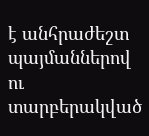է անհրաժեշտ պայմաններով ու տարբերակված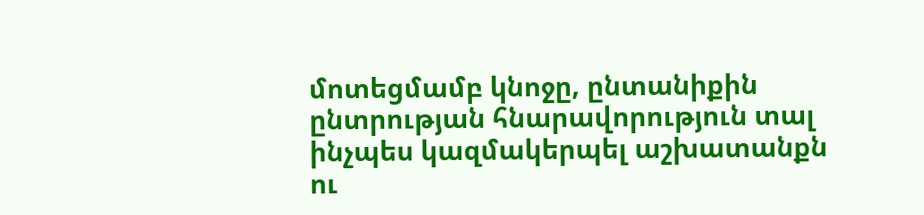մոտեցմամբ կնոջը, ընտանիքին ընտրության հնարավորություն տալ ինչպես կազմակերպել աշխատանքն ու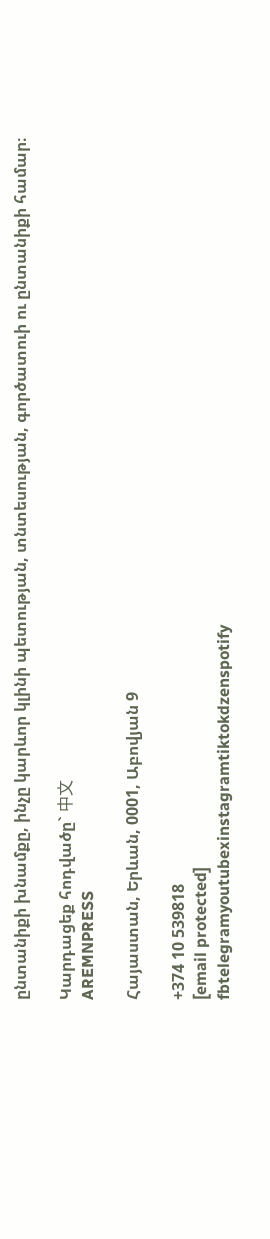ընտանիքի խնամքը, ինչը կարևոր կլինի պետության, տնտեսության, գործատուի ու ընտանիքի համար։

Կարդացեք հոդվածը` 中文
AREMNPRESS

Հայաստան, Երևան, 0001, Աբովյան 9

+374 10 539818
[email protected]
fbtelegramyoutubexinstagramtiktokdzenspotify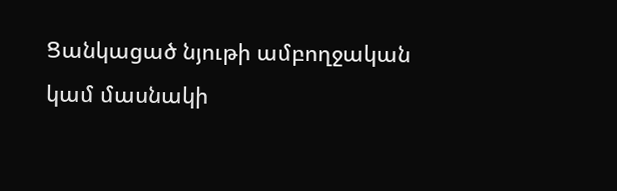Ցանկացած նյութի ամբողջական կամ մասնակի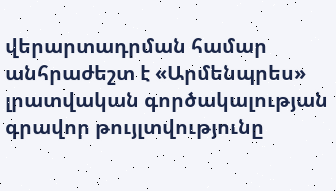վերարտադրման համար անհրաժեշտ է «Արմենպրես» լրատվական գործակալության գրավոր թույլտվությունը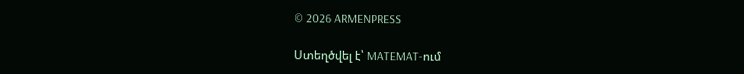© 2026 ARMENPRESS

Ստեղծվել է՝ MATEMAT-ում